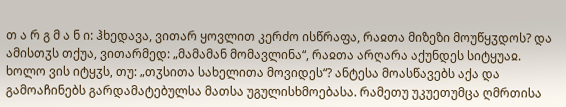თ ა რ გ მ ა ნ ი: ჰხედავა, ვითარ ყოვლით კერძო ისწრაფა, რაჲთა მიზეზი მოუწყჳდოს? და ამისთჳს თქუა, ვითარმედ: „მამამან მომავლინა“, რაჲთა არღარა აქუნდეს სიტყუაჲ. ხოლო ვის იტყჳს, თუ: „თჳსითა სახელითა მოვიდეს“? ანტესა მოასწავებს აქა და გამოაჩინებს გარდამატებულსა მათსა უგულისხმოებასა. რამეთუ უკუეთუმცა ღმრთისა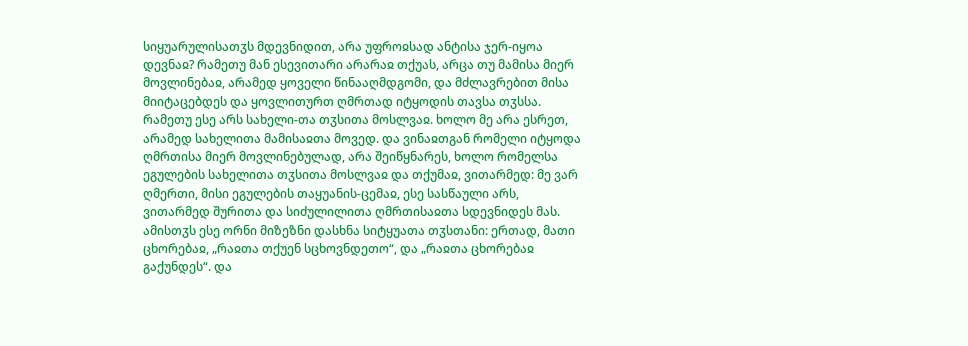სიყუარულისათჳს მდევნიდით, არა უფროჲსად ანტისა ჯერ-იყოა დევნაჲ? რამეთუ მან ესევითარი არარაჲ თქუას, არცა თუ მამისა მიერ მოვლინებაჲ, არამედ ყოველი წინააღმდგომი, და მძლავრებით მისა მიიტაცებდეს და ყოვლითურთ ღმრთად იტყოდის თავსა თჳსსა. რამეთუ ესე არს სახელი-თა თჳსითა მოსლვაჲ. ხოლო მე არა ესრეთ, არამედ სახელითა მამისაჲთა მოვედ. და ვინაჲთგან რომელი იტყოდა ღმრთისა მიერ მოვლინებულად, არა შეიწყნარეს, ხოლო რომელსა ეგულების სახელითა თჳსითა მოსლვაჲ და თქუმაჲ, ვითარმედ: მე ვარ ღმერთი, მისი ეგულების თაყუანის-ცემაჲ, ესე სასწაული არს, ვითარმედ შურითა და სიძულილითა ღმრთისაჲთა სდევნიდეს მას. ამისთჳს ესე ორნი მიზეზნი დასხნა სიტყუათა თჳსთანი: ერთად, მათი ცხორებაჲ, „რაჲთა თქუენ სცხოვნდეთო“, და „რაჲთა ცხორებაჲ გაქუნდეს“. და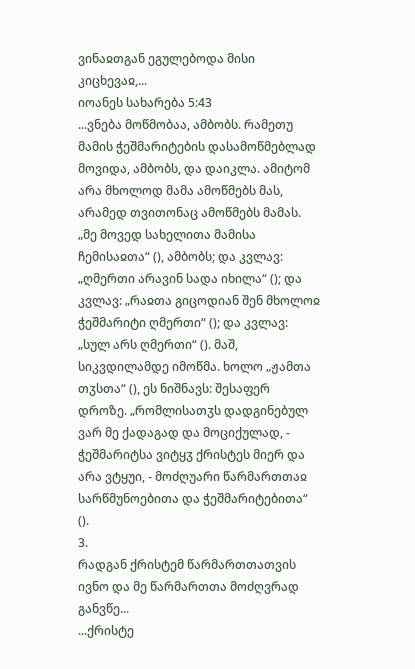ვინაჲთგან ეგულებოდა მისი კიცხევაჲ,...
იოანეს სახარება 5:43
...ვნება მოწმობაა, ამბობს. რამეთუ მამის ჭეშმარიტების დასამოწმებლად მოვიდა, ამბობს, და დაიკლა. ამიტომ არა მხოლოდ მამა ამოწმებს მას, არამედ თვითონაც ამოწმებს მამას. „მე მოვედ სახელითა მამისა ჩემისაჲთა“ (), ამბობს; და კვლავ: „ღმერთი არავინ სადა იხილა“ (); და კვლავ: „რაჲთა გიცოდიან შენ მხოლოჲ ჭეშმარიტი ღმერთი“ (); და კვლავ: „სულ არს ღმერთი“ (). მაშ, სიკვდილამდე იმოწმა. ხოლო „ჟამთა თჳსთა“ (), ეს ნიშნავს: შესაფერ დროზე. „რომლისათჳს დადგინებულ ვარ მე ქადაგად და მოციქულად, - ჭეშმარიტსა ვიტყჳ ქრისტეს მიერ და არა ვტყუი, - მოძღუარი წარმართთაჲ სარწმუნოებითა და ჭეშმარიტებითა“ ().
3.
რადგან ქრისტემ წარმართთათვის ივნო და მე წარმართთა მოძღვრად განვწე...
...ქრისტე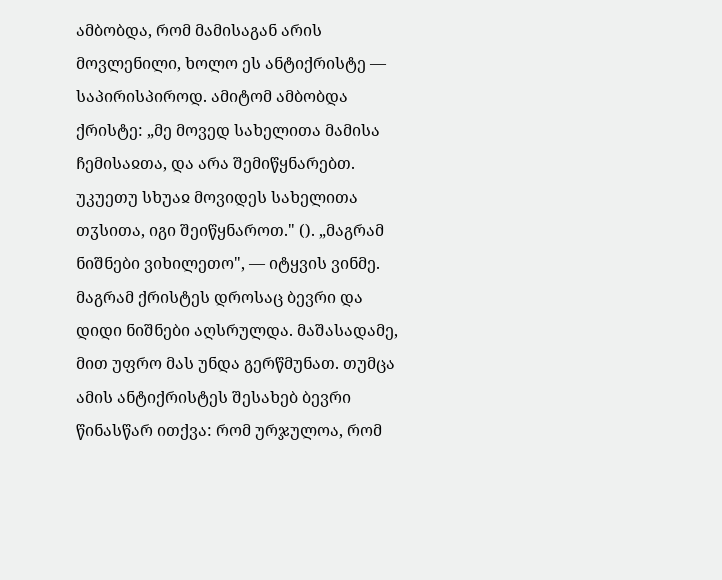ამბობდა, რომ მამისაგან არის მოვლენილი, ხოლო ეს ანტიქრისტე — საპირისპიროდ. ამიტომ ამბობდა ქრისტე: „მე მოვედ სახელითა მამისა ჩემისაჲთა, და არა შემიწყნარებთ. უკუეთუ სხუაჲ მოვიდეს სახელითა თჳსითა, იგი შეიწყნაროთ." (). „მაგრამ ნიშნები ვიხილეთო", — იტყვის ვინმე. მაგრამ ქრისტეს დროსაც ბევრი და დიდი ნიშნები აღსრულდა. მაშასადამე, მით უფრო მას უნდა გერწმუნათ. თუმცა ამის ანტიქრისტეს შესახებ ბევრი წინასწარ ითქვა: რომ ურჯულოა, რომ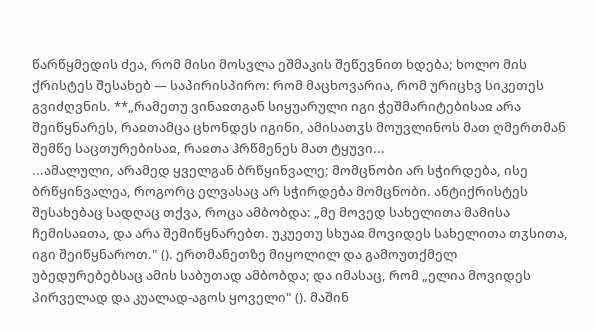წარწყმედის ძეა, რომ მისი მოსვლა ეშმაკის შეწევნით ხდება; ხოლო მის ქრისტეს შესახებ — საპირისპირო: რომ მაცხოვარია, რომ ურიცხვ სიკეთეს გვიძღვნის. **„რამეთუ ვინაჲთგან სიყუარული იგი ჭეშმარიტებისაჲ არა შეიწყნარეს, რაჲთამცა ცხონდეს იგინი, ამისათჳს მოუვლინოს მათ ღმერთმან შემწე საცთურებისაჲ, რაჲთა ჰრწმენეს მათ ტყუვი...
...ამალული, არამედ ყველგან ბრწყინვალე; მომცნობი არ სჭირდება, ისე ბრწყინვალეა, როგორც ელვასაც არ სჭირდება მომცნობი. ანტიქრისტეს შესახებაც სადღაც თქვა, როცა ამბობდა: „მე მოვედ სახელითა მამისა ჩემისაჲთა, და არა შემიწყნარებთ. უკუეთუ სხუაჲ მოვიდეს სახელითა თჳსითა, იგი შეიწყნაროთ." (). ერთმანეთზე მიყოლილ და გამოუთქმელ უბედურებებსაც ამის საბუთად ამბობდა; და იმასაც, რომ „ელია მოვიდეს პირველად და კუალად-აგოს ყოველი" (). მაშინ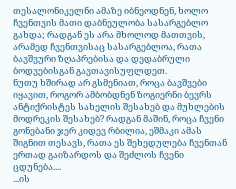თესალონიკელნი ამაზე იბნეოდნენ, ხოლო ჩვენთვის მათი დაბნეულობა სასარგებლო გახდა; რადგან ეს არა მხოლოდ მათთვის, არამედ ჩვენთვისაც სასარგებლოა, რათა ბავშვური ზღაპრებისა და დედაბრული ბოდვებისგან გავთავისუფლდეთ.
ნუთუ ხშირად არ გსმენიათ, როცა ბავშვები იყავით, როგორ ამბობდნენ ზოგიერნი ბევრს ანტიქრისტეს სახელის შესახებ და მუხლების მოდრეკის შესახებ? რადგან მაშინ, როცა ჩვენი გონებანი ჯერ კიდევ რბილია, ეშმაკი ამას შიგნით თესავს, რათა ეს შეხედულება ჩვენთან ერთად გაიზარდოს და შეძლოს ჩვენი ცდუნება....
...ის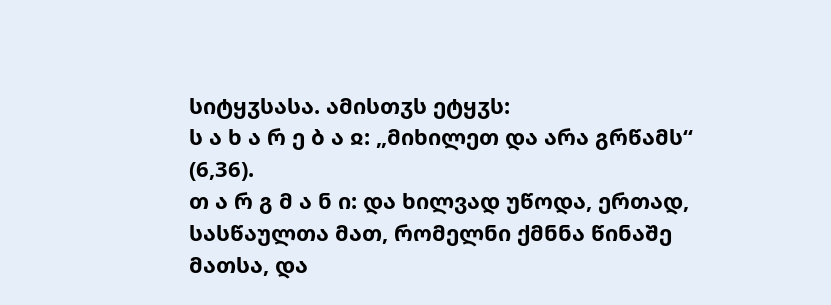სიტყჳსასა. ამისთჳს ეტყჳს:
ს ა ხ ა რ ე ბ ა ჲ: „მიხილეთ და არა გრწამს“ (6,36).
თ ა რ გ მ ა ნ ი: და ხილვად უწოდა, ერთად, სასწაულთა მათ, რომელნი ქმნნა წინაშე მათსა, და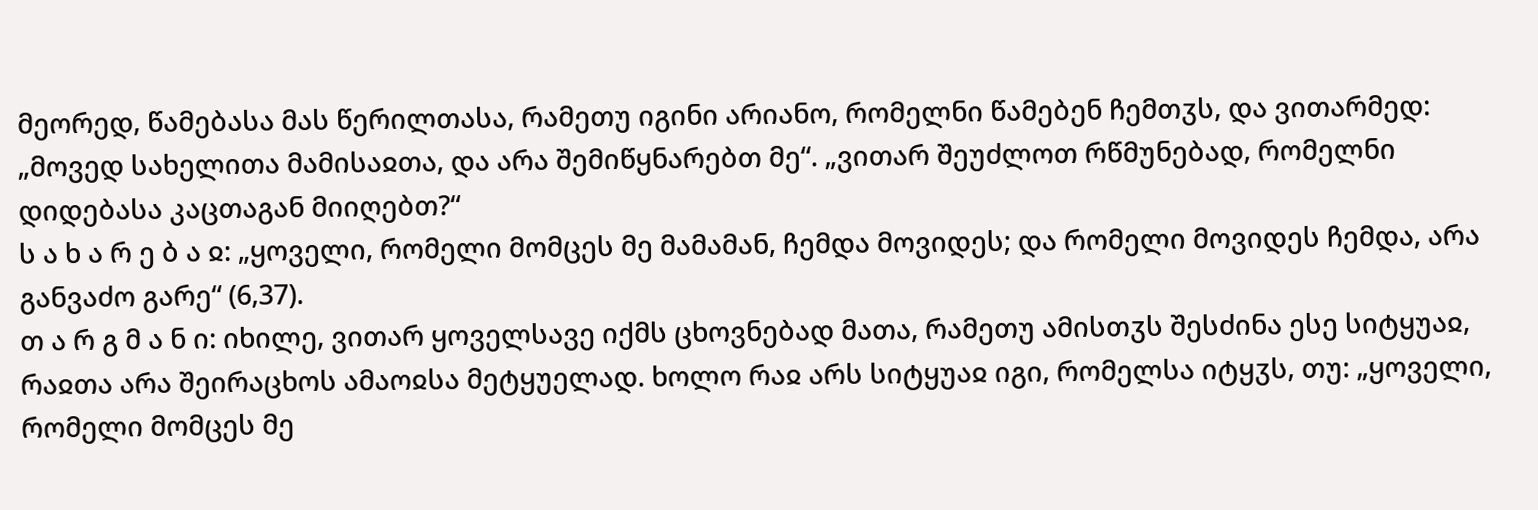მეორედ, წამებასა მას წერილთასა, რამეთუ იგინი არიანო, რომელნი წამებენ ჩემთჳს, და ვითარმედ: „მოვედ სახელითა მამისაჲთა, და არა შემიწყნარებთ მე“. „ვითარ შეუძლოთ რწმუნებად, რომელნი დიდებასა კაცთაგან მიიღებთ?“
ს ა ხ ა რ ე ბ ა ჲ: „ყოველი, რომელი მომცეს მე მამამან, ჩემდა მოვიდეს; და რომელი მოვიდეს ჩემდა, არა განვაძო გარე“ (6,37).
თ ა რ გ მ ა ნ ი: იხილე, ვითარ ყოველსავე იქმს ცხოვნებად მათა, რამეთუ ამისთჳს შესძინა ესე სიტყუაჲ, რაჲთა არა შეირაცხოს ამაოჲსა მეტყუელად. ხოლო რაჲ არს სიტყუაჲ იგი, რომელსა იტყჳს, თუ: „ყოველი, რომელი მომცეს მე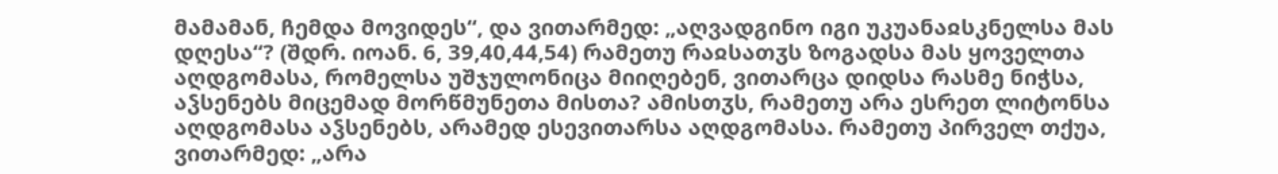მამამან, ჩემდა მოვიდეს“, და ვითარმედ: „აღვადგინო იგი უკუანაჲსკნელსა მას დღესა“? (შდრ. იოან. 6, 39,40,44,54) რამეთუ რაჲსათჳს ზოგადსა მას ყოველთა აღდგომასა, რომელსა უშჯულონიცა მიიღებენ, ვითარცა დიდსა რასმე ნიჭსა, აჴსენებს მიცემად მორწმუნეთა მისთა? ამისთჳს, რამეთუ არა ესრეთ ლიტონსა აღდგომასა აჴსენებს, არამედ ესევითარსა აღდგომასა. რამეთუ პირველ თქუა, ვითარმედ: „არა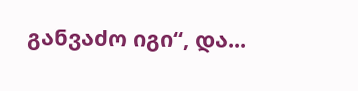განვაძო იგი“, და...